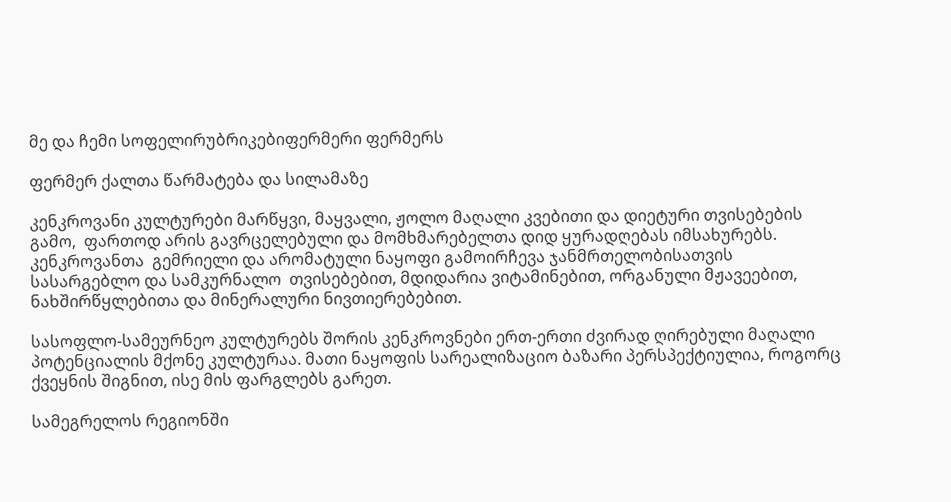მე და ჩემი სოფელირუბრიკებიფერმერი ფერმერს

ფერმერ ქალთა წარმატება და სილამაზე

კენკროვანი კულტურები მარწყვი, მაყვალი, ჟოლო მაღალი კვებითი და დიეტური თვისებების  გამო,  ფართოდ არის გავრცელებული და მომხმარებელთა დიდ ყურადღებას იმსახურებს.  კენკროვანთა  გემრიელი და არომატული ნაყოფი გამოირჩევა ჯანმრთელობისათვის სასარგებლო და სამკურნალო  თვისებებით, მდიდარია ვიტამინებით, ორგანული მჟავეებით, ნახშირწყლებითა და მინერალური ნივთიერებებით.

სასოფლო-სამეურნეო კულტურებს შორის კენკროვნები ერთ-ერთი ძვირად ღირებული მაღალი  პოტენციალის მქონე კულტურაა. მათი ნაყოფის სარეალიზაციო ბაზარი პერსპექტიულია, როგორც ქვეყნის შიგნით, ისე მის ფარგლებს გარეთ.

სამეგრელოს რეგიონში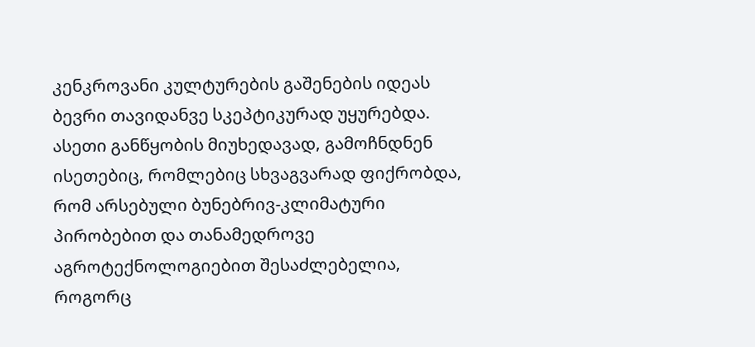კენკროვანი კულტურების გაშენების იდეას ბევრი თავიდანვე სკეპტიკურად უყურებდა.  ასეთი განწყობის მიუხედავად, გამოჩნდნენ ისეთებიც, რომლებიც სხვაგვარად ფიქრობდა, რომ არსებული ბუნებრივ-კლიმატური პირობებით და თანამედროვე აგროტექნოლოგიებით შესაძლებელია, როგორც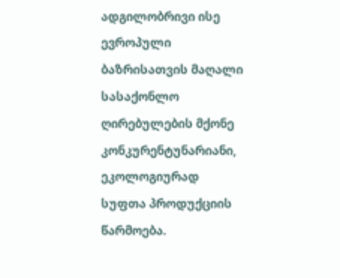ადგილობრივი ისე ევროპული ბაზრისათვის მაღალი  სასაქონლო  ღირებულების მქონე  კონკურენტუნარიანი, ეკოლოგიურად  სუფთა პროდუქციის წარმოება.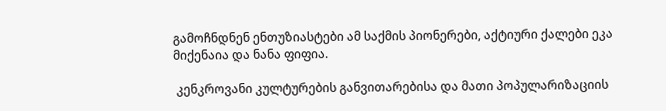გამოჩნდნენ ენთუზიასტები ამ საქმის პიონერები, აქტიური ქალები ეკა მიქენაია და ნანა ფიფია.

 კენკროვანი კულტურების განვითარებისა და მათი პოპულარიზაციის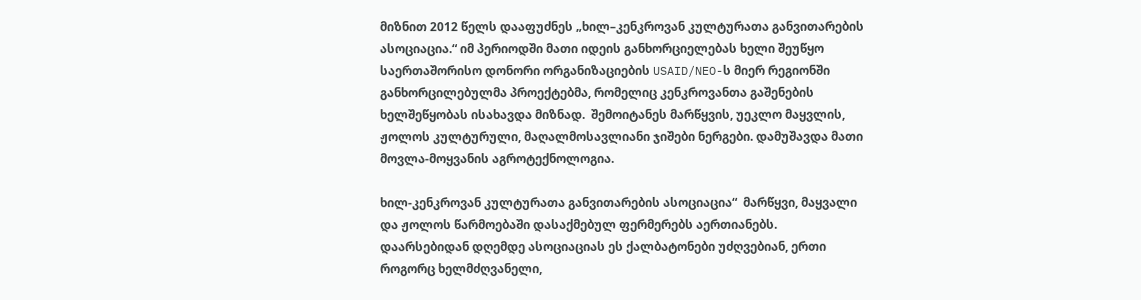მიზნით 2012 წელს დააფუძნეს „ხილ–კენკროვან კულტურათა განვითარების ასოციაცია.“ იმ პერიოდში მათი იდეის განხორციელებას ხელი შეუწყო საერთაშორისო დონორი ორგანიზაციების USAID/NEO-ს მიერ რეგიონში განხორცილებულმა პროექტებმა, რომელიც კენკროვანთა გაშენების ხელშეწყობას ისახავდა მიზნად.  შემოიტანეს მარწყვის, უეკლო მაყვლის, ჟოლოს კულტურული, მაღალმოსავლიანი ჯიშები ნერგები. დამუშავდა მათი მოვლა-მოყვანის აგროტექნოლოგია.

ხილ-კენკროვან კულტურათა განვითარების ასოციაცია“  მარწყვი, მაყვალი და ჟოლოს წარმოებაში დასაქმებულ ფერმერებს აერთიანებს. დაარსებიდან დღემდე ასოციაციას ეს ქალბატონები უძღვებიან, ერთი როგორც ხელმძღვანელი,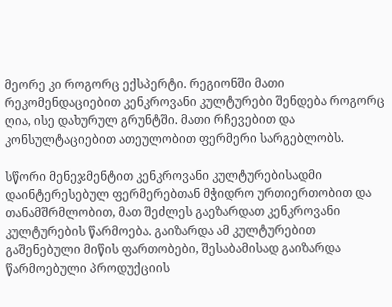მეორე კი როგორც ექსპერტი. რეგიონში მათი რეკომენდაციებით კენკროვანი კულტურები შენდება როგორც ღია, ისე დახურულ გრუნტში. მათი რჩევებით და კონსულტაციებით ათეულობით ფერმერი სარგებლობს.

სწორი მენეჯმენტით კენკროვანი კულტურებისადმი დაინტერესებულ ფერმერებთან მჭიდრო ურთიერთობით და თანამშრმლობით, მათ შეძლეს გაეზარდათ კენკროვანი კულტურების წარმოება. გაიზარდა ამ კულტურებით გაშენებული მიწის ფართობები, შესაბამისად გაიზარდა წარმოებული პროდუქციის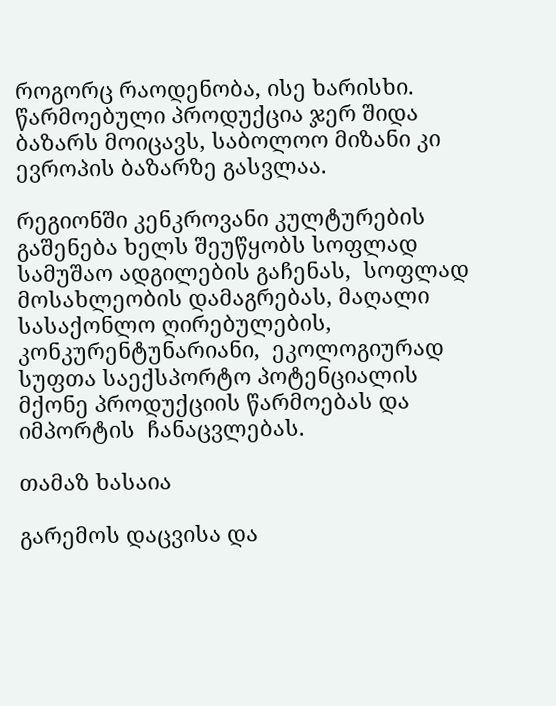როგორც რაოდენობა, ისე ხარისხი. წარმოებული პროდუქცია ჯერ შიდა ბაზარს მოიცავს, საბოლოო მიზანი კი ევროპის ბაზარზე გასვლაა.

რეგიონში კენკროვანი კულტურების გაშენება ხელს შეუწყობს სოფლად სამუშაო ადგილების გაჩენას,  სოფლად მოსახლეობის დამაგრებას, მაღალი სასაქონლო ღირებულების, კონკურენტუნარიანი,  ეკოლოგიურად სუფთა საექსპორტო პოტენციალის მქონე პროდუქციის წარმოებას და იმპორტის  ჩანაცვლებას.

თამაზ ხასაია

გარემოს დაცვისა და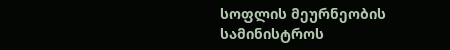სოფლის მეურნეობის სამინისტროს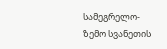სამეგრელო-ზემო სვანეთის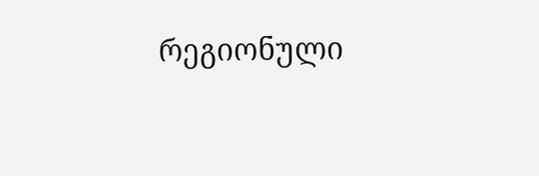რეგიონული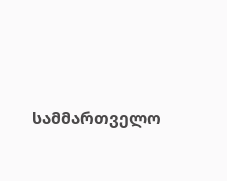სამმართველო